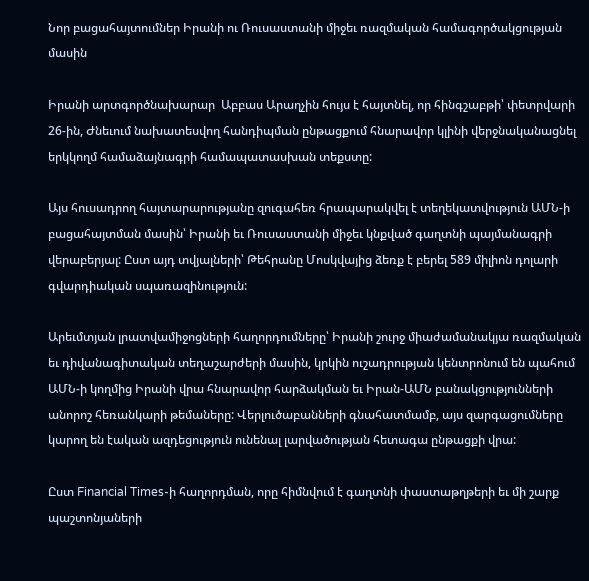Նոր բացահայտումներ Իրանի ու Ռուսաստանի միջեւ ռազմական համագործակցության մասին

Իրանի արտգործնախարար  Աբբաս Արաղչին հույս է հայտնել, որ հինգշաբթի՝ փետրվարի 26-ին, Ժնեւում նախատեսվող հանդիպման ընթացքում հնարավոր կլինի վերջնականացնել երկկողմ համաձայնագրի համապատասխան տեքստը:

Այս հուսադրող հայտարարությանը զուգահեռ հրապարակվել է տեղեկատվություն ԱՄՆ-ի բացահայտման մասին՝ Իրանի եւ Ռուսաստանի միջեւ կնքված գաղտնի պայմանագրի վերաբերյալ: Ըստ այդ տվյալների՝ Թեհրանը Մոսկվայից ձեռք է բերել 589 միլիոն դոլարի գվարդիական սպառազինություն:

Արեւմտյան լրատվամիջոցների հաղորդումները՝ Իրանի շուրջ միաժամանակյա ռազմական եւ դիվանագիտական տեղաշարժերի մասին, կրկին ուշադրության կենտրոնում են պահում ԱՄՆ-ի կողմից Իրանի վրա հնարավոր հարձակման եւ Իրան-ԱՄՆ բանակցությունների անորոշ հեռանկարի թեմաները: Վերլուծաբանների գնահատմամբ, այս զարգացումները կարող են էական ազդեցություն ունենալ լարվածության հետագա ընթացքի վրա:

Ըստ Financial Times-ի հաղորդման, որը հիմնվում է գաղտնի փաստաթղթերի եւ մի շարք պաշտոնյաների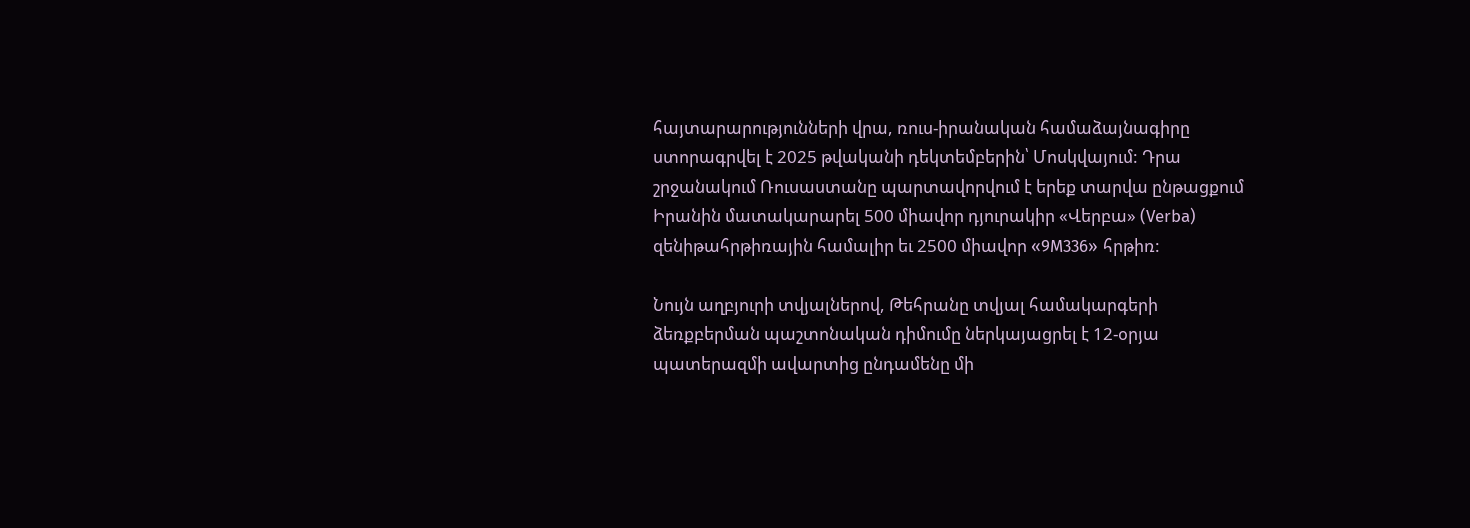հայտարարությունների վրա, ռուս-իրանական համաձայնագիրը ստորագրվել է 2025 թվականի դեկտեմբերին՝ Մոսկվայում: Դրա շրջանակում Ռուսաստանը պարտավորվում է երեք տարվա ընթացքում Իրանին մատակարարել 500 միավոր դյուրակիր «Վերբա» (Verba) զենիթահրթիռային համալիր եւ 2500 միավոր «9M336» հրթիռ:

Նույն աղբյուրի տվյալներով, Թեհրանը տվյալ համակարգերի ձեռքբերման պաշտոնական դիմումը ներկայացրել է 12-օրյա պատերազմի ավարտից ընդամենը մի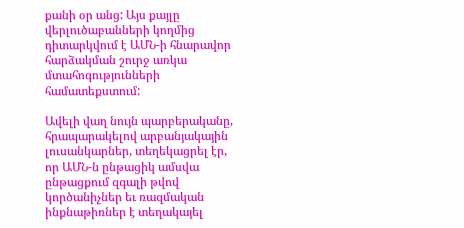քանի օր անց: Այս քայլը վերլուծաբանների կողմից դիտարկվում է ԱՄՆ-ի հնարավոր հարձակման շուրջ առկա մտահոգությունների համատեքստում:

Ավելի վաղ նույն պարբերականը, հրապարակելով արբանյակային լուսանկարներ, տեղեկացրել էր, որ ԱՄՆ-ն ընթացիկ ամսվա ընթացքում զգալի թվով կործանիչներ եւ ռազմական ինքնաթիռներ է տեղակայել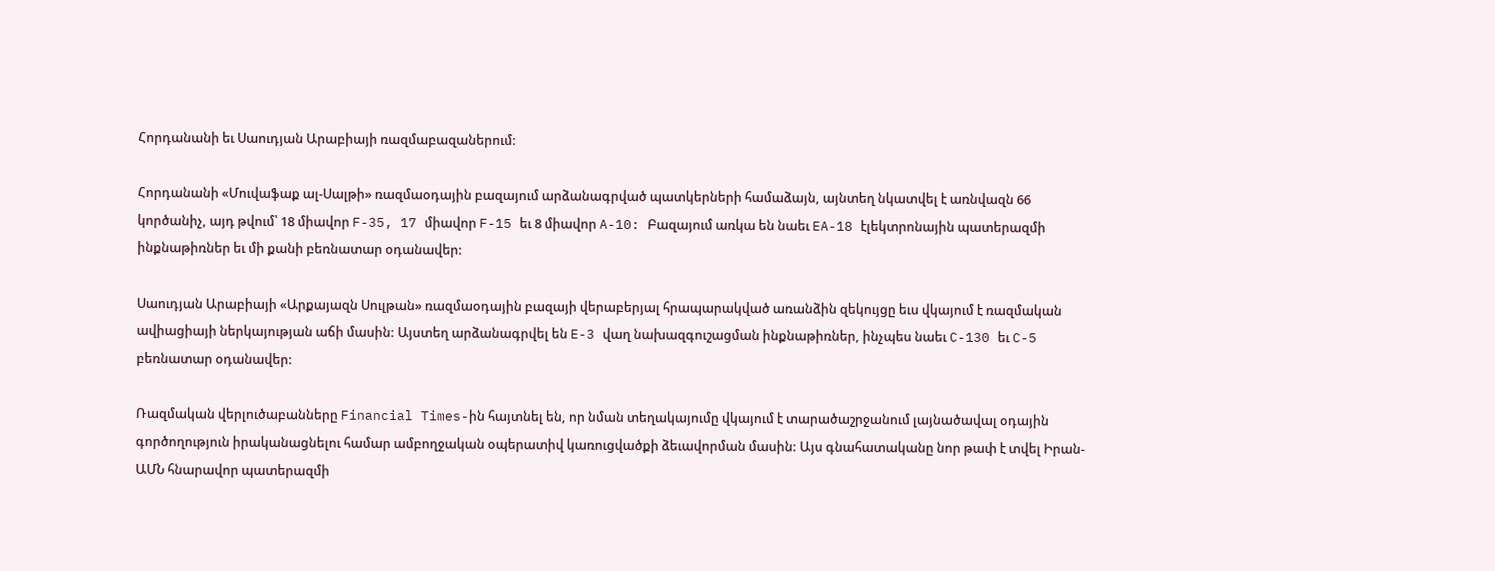Հորդանանի եւ Սաուդյան Արաբիայի ռազմաբազաներում:

Հորդանանի «Մուվաֆաք ալ-Սալթի» ռազմաօդային բազայում արձանագրված պատկերների համաձայն, այնտեղ նկատվել է առնվազն 66 կործանիչ, այդ թվում՝ 18 միավոր F-35, 17 միավոր F-15 եւ 8 միավոր A-10: Բազայում առկա են նաեւ EA-18 էլեկտրոնային պատերազմի ինքնաթիռներ եւ մի քանի բեռնատար օդանավեր:

Սաուդյան Արաբիայի «Արքայազն Սուլթան» ռազմաօդային բազայի վերաբերյալ հրապարակված առանձին զեկույցը եւս վկայում է ռազմական ավիացիայի ներկայության աճի մասին: Այստեղ արձանագրվել են E-3 վաղ նախազգուշացման ինքնաթիռներ, ինչպես նաեւ C-130 եւ C-5 բեռնատար օդանավեր:

Ռազմական վերլուծաբանները Financial Times-ին հայտնել են, որ նման տեղակայումը վկայում է տարածաշրջանում լայնածավալ օդային գործողություն իրականացնելու համար ամբողջական օպերատիվ կառուցվածքի ձեւավորման մասին: Այս գնահատականը նոր թափ է տվել Իրան-ԱՄՆ հնարավոր պատերազմի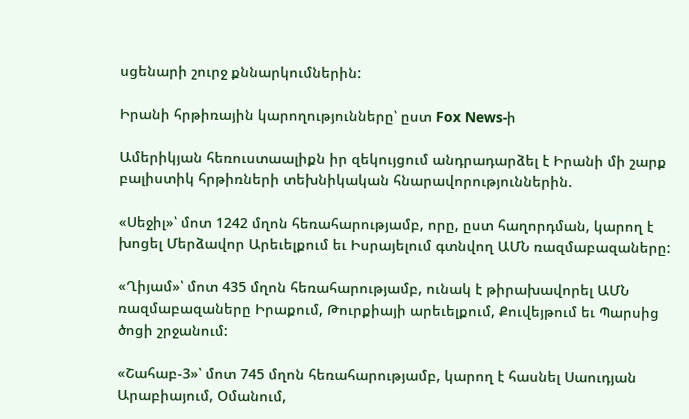սցենարի շուրջ քննարկումներին:

Իրանի հրթիռային կարողությունները՝ ըստ Fox News-ի

Ամերիկյան հեռուստաալիքն իր զեկույցում անդրադարձել է Իրանի մի շարք բալիստիկ հրթիռների տեխնիկական հնարավորություններին.

«Սեջիլ»՝ մոտ 1242 մղոն հեռահարությամբ, որը, ըստ հաղորդման, կարող է խոցել Մերձավոր Արեւելքում եւ Իսրայելում գտնվող ԱՄՆ ռազմաբազաները:

«Ղիյամ»՝ մոտ 435 մղոն հեռահարությամբ, ունակ է թիրախավորել ԱՄՆ ռազմաբազաները Իրաքում, Թուրքիայի արեւելքում, Քուվեյթում եւ Պարսից ծոցի շրջանում:

«Շահաբ-3»՝ մոտ 745 մղոն հեռահարությամբ, կարող է հասնել Սաուդյան Արաբիայում, Օմանում,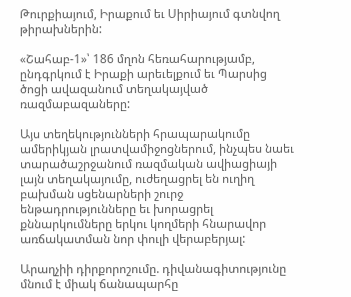Թուրքիայում, Իրաքում եւ Սիրիայում գտնվող թիրախներին:

«Շահաբ-1»՝ 186 մղոն հեռահարությամբ, ընդգրկում է Իրաքի արեւելքում եւ Պարսից ծոցի ավազանում տեղակայված ռազմաբազաները:

Այս տեղեկությունների հրապարակումը ամերիկյան լրատվամիջոցներում, ինչպես նաեւ տարածաշրջանում ռազմական ավիացիայի լայն տեղակայումը, ուժեղացրել են ուղիղ բախման սցենարների շուրջ ենթադրությունները եւ խորացրել քննարկումները երկու կողմերի հնարավոր առճակատման նոր փուլի վերաբերյալ:

Արաղչիի դիրքորոշումը. դիվանագիտությունը մնում է միակ ճանապարհը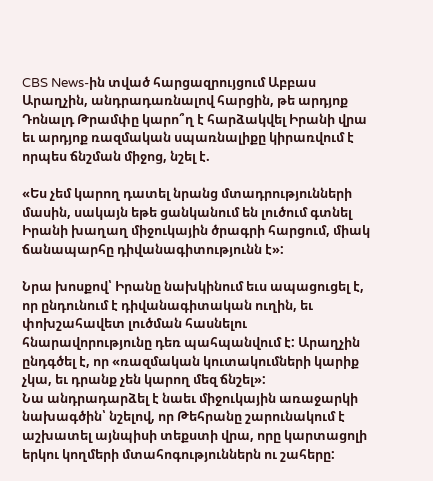CBS News-ին տված հարցազրույցում Աբբաս Արաղչին, անդրադառնալով հարցին, թե արդյոք Դոնալդ Թրամփը կարո՞ղ է հարձակվել Իրանի վրա եւ արդյոք ռազմական սպառնալիքը կիրառվում է որպես ճնշման միջոց, նշել է.

«Ես չեմ կարող դատել նրանց մտադրությունների մասին, սակայն եթե ցանկանում են լուծում գտնել Իրանի խաղաղ միջուկային ծրագրի հարցում, միակ ճանապարհը դիվանագիտությունն է»:

Նրա խոսքով՝ Իրանը նախկինում եւս ապացուցել է, որ ընդունում է դիվանագիտական ուղին, եւ փոխշահավետ լուծման հասնելու հնարավորությունը դեռ պահպանվում է: Արաղչին ընդգծել է, որ «ռազմական կուտակումների կարիք չկա, եւ դրանք չեն կարող մեզ ճնշել»:
Նա անդրադարձել է նաեւ միջուկային առաջարկի նախագծին՝ նշելով, որ Թեհրանը շարունակում է աշխատել այնպիսի տեքստի վրա, որը կարտացոլի երկու կողմերի մտահոգություններն ու շահերը: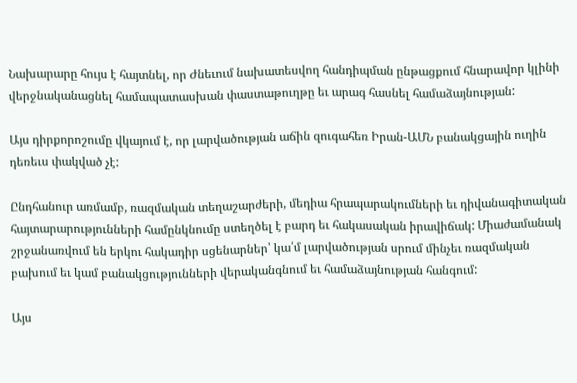Նախարարը հույս է հայտնել, որ Ժնեւում նախատեսվող հանդիպման ընթացքում հնարավոր կլինի վերջնականացնել համապատասխան փաստաթուղթը եւ արագ հասնել համաձայնության:

Այս դիրքորոշումը վկայում է, որ լարվածության աճին զուգահեռ Իրան-ԱՄՆ բանակցային ուղին դեռեւս փակված չէ:

Ընդհանուր առմամբ, ռազմական տեղաշարժերի, մեդիա հրապարակումների եւ դիվանագիտական հայտարարությունների համընկնումը ստեղծել է բարդ եւ հակասական իրավիճակ: Միաժամանակ շրջանառվում են երկու հակադիր սցենարներ՝ կա՛մ լարվածության սրում մինչեւ ռազմական բախում եւ կամ բանակցությունների վերականգնում եւ համաձայնության հանգում:

Այս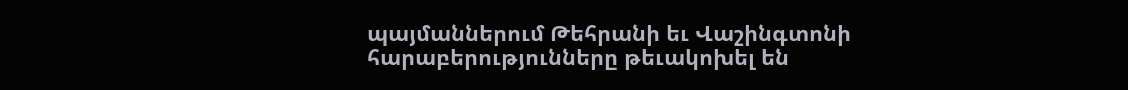պայմաններում Թեհրանի եւ Վաշինգտոնի հարաբերությունները թեւակոխել են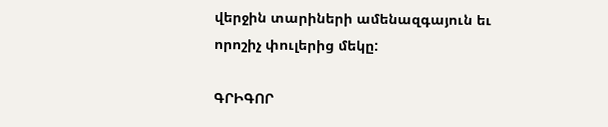վերջին տարիների ամենազգայուն եւ որոշիչ փուլերից մեկը:

ԳՐԻԳՈՐ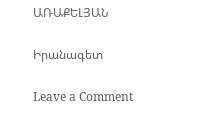ԱՌԱՔԵԼՅԱՆ

Իրանագետ

Leave a Comment